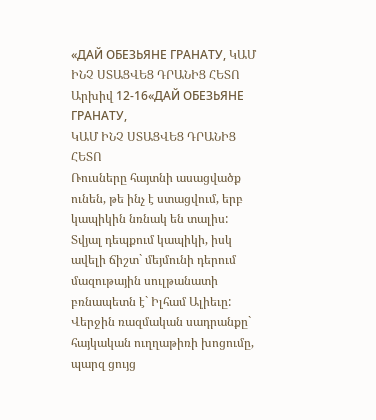«ДАЙ ОБЕЗЬЯНЕ ГРАНАТУ, ԿԱՄ ԻՆՉ ՍՏԱՑՎԵՑ ԴՐԱՆԻՑ ՀԵՏՈ
Արխիվ 12-16«ДАЙ ОБЕЗЬЯНЕ ГРАНАТУ,
ԿԱՄ ԻՆՉ ՍՏԱՑՎԵՑ ԴՐԱՆԻՑ ՀԵՏՈ
Ռուսները հայտնի ասացվածք ունեն, թե ինչ է ստացվում, երբ կապիկին նռնակ են տալիս: Տվյալ դեպքում կապիկի, իսկ ավելի ճիշտ` մեյմունի դերում մազութային սուլթանատի բռնապետն է` Իլհամ Ալիեւը: Վերջին ռազմական սադրանքը` հայկական ուղղաթիռի խոցումը, պարզ ցույց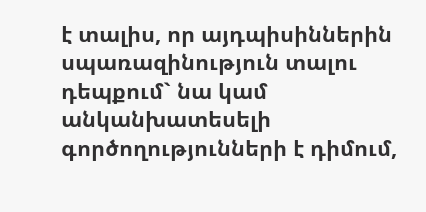է տալիս, որ այդպիսիններին սպառազինություն տալու դեպքում` նա կամ անկանխատեսելի գործողությունների է դիմում,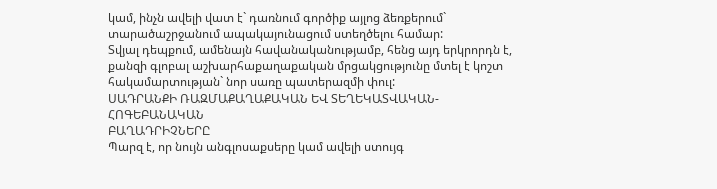կամ, ինչն ավելի վատ է` դառնում գործիք այլոց ձեռքերում` տարածաշրջանում ապակայունացում ստեղծելու համար:
Տվյալ դեպքում, ամենայն հավանականությամբ, հենց այդ երկրորդն է, քանզի գլոբալ աշխարհաքաղաքական մրցակցությունը մտել է կոշտ հակամարտության` նոր սառը պատերազմի փուլ:
ՍԱԴՐԱՆՔԻ ՌԱԶՄԱՔԱՂԱՔԱԿԱՆ ԵՎ ՏԵՂԵԿԱՏՎԱԿԱՆ-ՀՈԳԵԲԱՆԱԿԱՆ
ԲԱՂԱԴՐԻՉՆԵՐԸ
Պարզ է, որ նույն անգլոսաքսերը կամ ավելի ստույգ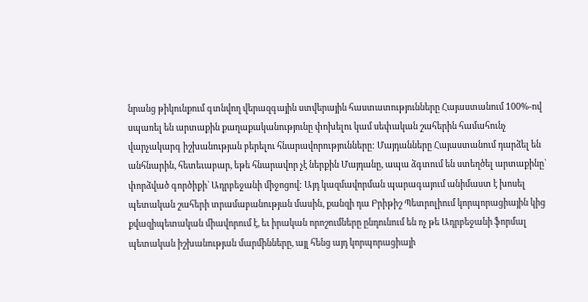նրանց թիկունքում գտնվող վերազգային ստվերային հաստատությունները Հայաստանում 100%-ով սպառել են արտաքին քաղաքականությունը փոխելու կամ սեփական շահերին համահունչ վարչակարգ իշխանության բերելու հնարավորությունները: Մայդանները Հայաստանում դարձել են անհնարին, հետեւաբար, եթե հնարավոր չէ ներքին Մայդանը, ապա ձգտում են ստեղծել արտաքինը` փորձված գործիքի` Ադրբեջանի միջոցով: Այդ կազմավորման պարագայում անիմաստ է խոսել պետական շահերի տրամաբանության մասին, քանզի դա Բրիթիշ Պետրոլիում կորպորացիային կից քվազիպետական միավորում է, եւ իրական որոշումները ընդունում են ոչ թե Ադրբեջանի ֆորմալ պետական իշխանության մարմինները, այլ հենց այդ կորպորացիայի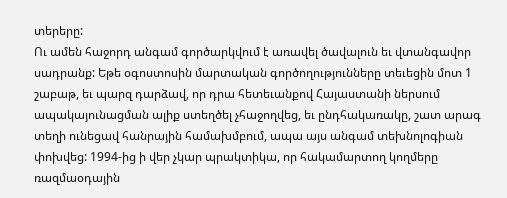տերերը:
Ու ամեն հաջորդ անգամ գործարկվում է առավել ծավալուն եւ վտանգավոր սադրանք: Եթե օգոստոսին մարտական գործողությունները տեւեցին մոտ 1 շաբաթ, եւ պարզ դարձավ, որ դրա հետեւանքով Հայաստանի ներսում ապակայունացման ալիք ստեղծել չհաջողվեց, եւ ընդհակառակը, շատ արագ տեղի ունեցավ հանրային համախմբում, ապա այս անգամ տեխնոլոգիան փոխվեց: 1994-ից ի վեր չկար պրակտիկա, որ հակամարտող կողմերը ռազմաօդային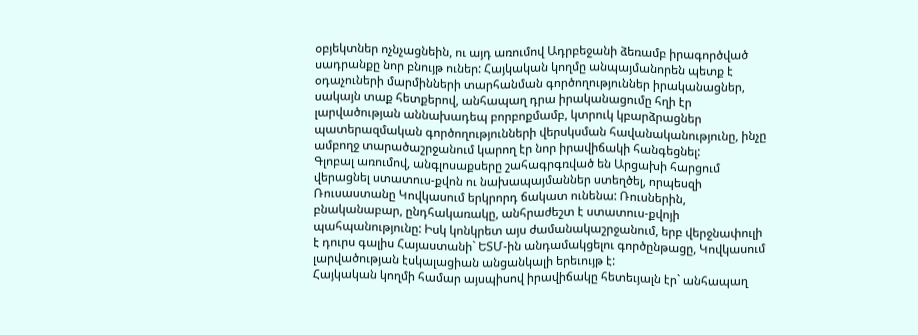օբյեկտներ ոչնչացնեին, ու այդ առումով Ադրբեջանի ձեռամբ իրագործված սադրանքը նոր բնույթ ուներ: Հայկական կողմը անպայմանորեն պետք է օդաչուների մարմինների տարհանման գործողություններ իրականացներ, սակայն տաք հետքերով, անհապաղ դրա իրականացումը հղի էր լարվածության աննախադեպ բորբոքմամբ, կտրուկ կբարձրացներ պատերազմական գործողությունների վերսկսման հավանականությունը, ինչը ամբողջ տարածաշրջանում կարող էր նոր իրավիճակի հանգեցնել:
Գլոբալ առումով, անգլոսաքսերը շահագրգռված են Արցախի հարցում վերացնել ստատուս-քվոն ու նախապայմաններ ստեղծել, որպեսզի Ռուսաստանը Կովկասում երկրորդ ճակատ ունենա: Ռուսներին, բնականաբար, ընդհակառակը, անհրաժեշտ է ստատուս-քվոյի պահպանությունը: Իսկ կոնկրետ այս ժամանակաշրջանում, երբ վերջնափուլի է դուրս գալիս Հայաստանի` ԵՏՄ-ին անդամակցելու գործընթացը, Կովկասում լարվածության էսկալացիան անցանկալի երեւույթ է:
Հայկական կողմի համար այսպիսով իրավիճակը հետեւյալն էր` անհապաղ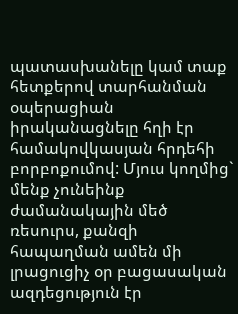պատասխանելը կամ տաք հետքերով տարհանման օպերացիան իրականացնելը հղի էր համակովկասյան հրդեհի բորբոքումով: Մյուս կողմից` մենք չունեինք ժամանակային մեծ ռեսուրս, քանզի հապաղման ամեն մի լրացուցիչ օր բացասական ազդեցություն էր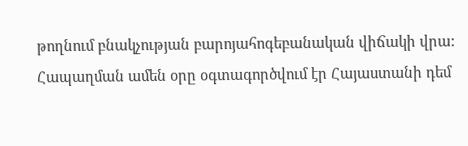թողնում բնակչության բարոյահոգեբանական վիճակի վրա:
Հապաղման ամեն օրը օգտագործվում էր Հայաստանի դեմ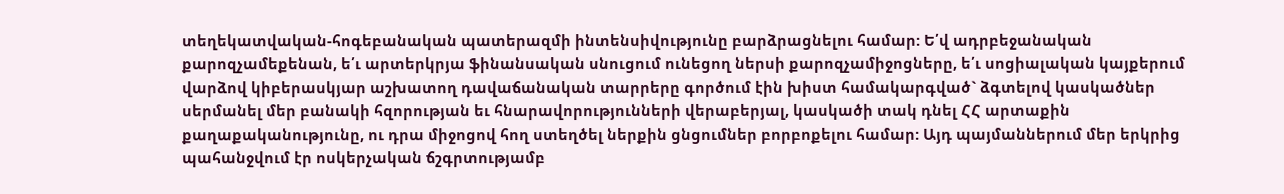տեղեկատվական-հոգեբանական պատերազմի ինտենսիվությունը բարձրացնելու համար: Ե՛վ ադրբեջանական քարոզչամեքենան, ե՛ւ արտերկրյա ֆինանսական սնուցում ունեցող ներսի քարոզչամիջոցները, ե՛ւ սոցիալական կայքերում վարձով կիբերասկյար աշխատող դավաճանական տարրերը գործում էին խիստ համակարգված` ձգտելով կասկածներ սերմանել մեր բանակի հզորության եւ հնարավորությունների վերաբերյալ, կասկածի տակ դնել ՀՀ արտաքին քաղաքականությունը, ու դրա միջոցով հող ստեղծել ներքին ցնցումներ բորբոքելու համար: Այդ պայմաններում մեր երկրից պահանջվում էր ոսկերչական ճշգրտությամբ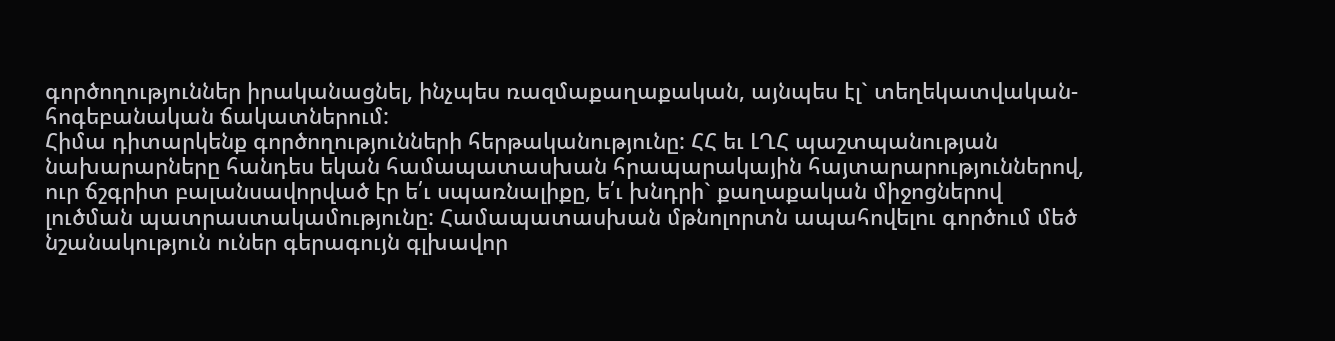գործողություններ իրականացնել, ինչպես ռազմաքաղաքական, այնպես էլ` տեղեկատվական-հոգեբանական ճակատներում:
Հիմա դիտարկենք գործողությունների հերթականությունը: ՀՀ եւ ԼՂՀ պաշտպանության նախարարները հանդես եկան համապատասխան հրապարակային հայտարարություններով, ուր ճշգրիտ բալանսավորված էր ե՛ւ սպառնալիքը, ե՛ւ խնդրի` քաղաքական միջոցներով լուծման պատրաստակամությունը: Համապատասխան մթնոլորտն ապահովելու գործում մեծ նշանակություն ուներ գերագույն գլխավոր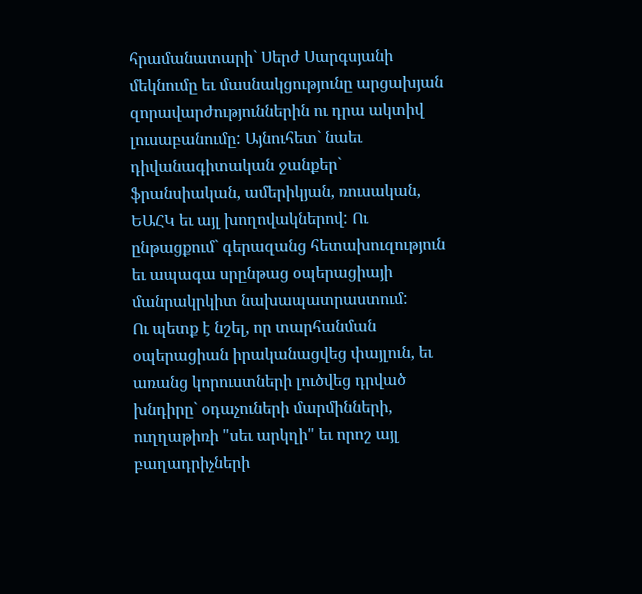հրամանատարի` Սերժ Սարգսյանի մեկնումը եւ մասնակցությունը արցախյան զորավարժություններին ու դրա ակտիվ լուսաբանումը: Այնուհետ` նաեւ դիվանագիտական ջանքեր` ֆրանսիական, ամերիկյան, ռուսական, ԵԱՀԿ եւ այլ խողովակներով: Ու ընթացքում` գերազանց հետախուզություն եւ ապագա սրընթաց օպերացիայի մանրակրկիտ նախապատրաստում:
Ու պետք է նշել, որ տարհանման օպերացիան իրականացվեց փայլուն, եւ առանց կորուստների լուծվեց դրված խնդիրը` օդաչուների մարմինների, ուղղաթիռի "սեւ արկղի" եւ որոշ այլ բաղադրիչների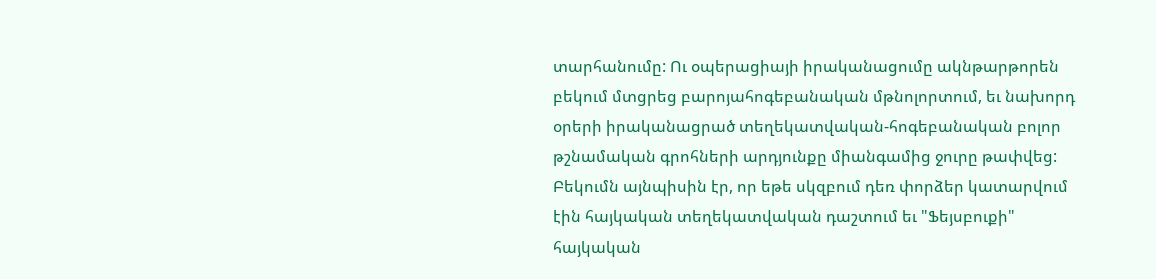տարհանումը: Ու օպերացիայի իրականացումը ակնթարթորեն բեկում մտցրեց բարոյահոգեբանական մթնոլորտում, եւ նախորդ օրերի իրականացրած տեղեկատվական-հոգեբանական բոլոր թշնամական գրոհների արդյունքը միանգամից ջուրը թափվեց: Բեկումն այնպիսին էր, որ եթե սկզբում դեռ փորձեր կատարվում էին հայկական տեղեկատվական դաշտում եւ "Ֆեյսբուքի" հայկական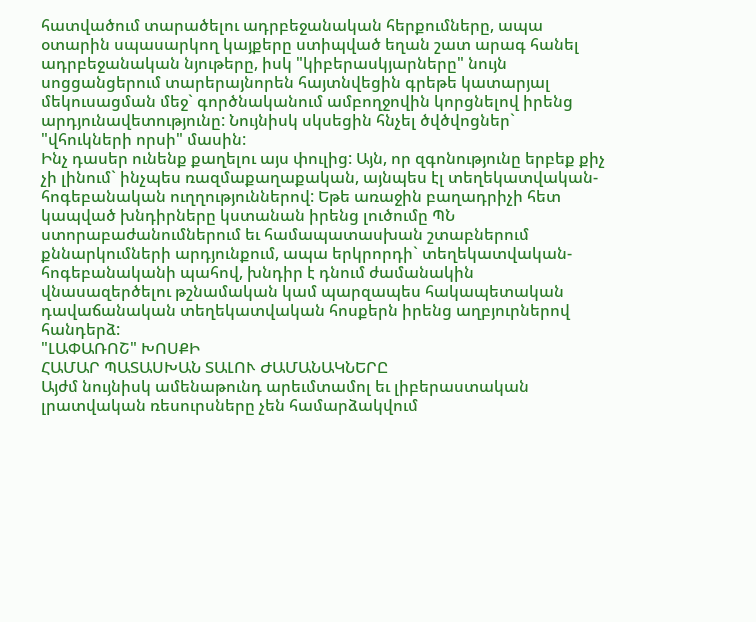հատվածում տարածելու ադրբեջանական հերքումները, ապա օտարին սպասարկող կայքերը ստիպված եղան շատ արագ հանել ադրբեջանական նյութերը, իսկ "կիբերասկյարները" նույն սոցցանցերում տարերայնորեն հայտնվեցին գրեթե կատարյալ մեկուսացման մեջ` գործնականում ամբողջովին կորցնելով իրենց արդյունավետությունը: Նույնիսկ սկսեցին հնչել ծվծվոցներ` "վհուկների որսի" մասին:
Ինչ դասեր ունենք քաղելու այս փուլից: Այն, որ զգոնությունը երբեք քիչ չի լինում` ինչպես ռազմաքաղաքական, այնպես էլ տեղեկատվական-հոգեբանական ուղղություններով: Եթե առաջին բաղադրիչի հետ կապված խնդիրները կստանան իրենց լուծումը ՊՆ ստորաբաժանումներում եւ համապատասխան շտաբներում քննարկումների արդյունքում, ապա երկրորդի` տեղեկատվական-հոգեբանականի պահով, խնդիր է դնում ժամանակին վնասազերծելու թշնամական կամ պարզապես հակապետական դավաճանական տեղեկատվական հոսքերն իրենց աղբյուրներով հանդերձ:
"ԼԱՓԱՌՈՇ" ԽՈՍՔԻ
ՀԱՄԱՐ ՊԱՏԱՍԽԱՆ ՏԱԼՈՒ ԺԱՄԱՆԱԿՆԵՐԸ
Այժմ նույնիսկ ամենաթունդ արեւմտամոլ եւ լիբերաստական լրատվական ռեսուրսները չեն համարձակվում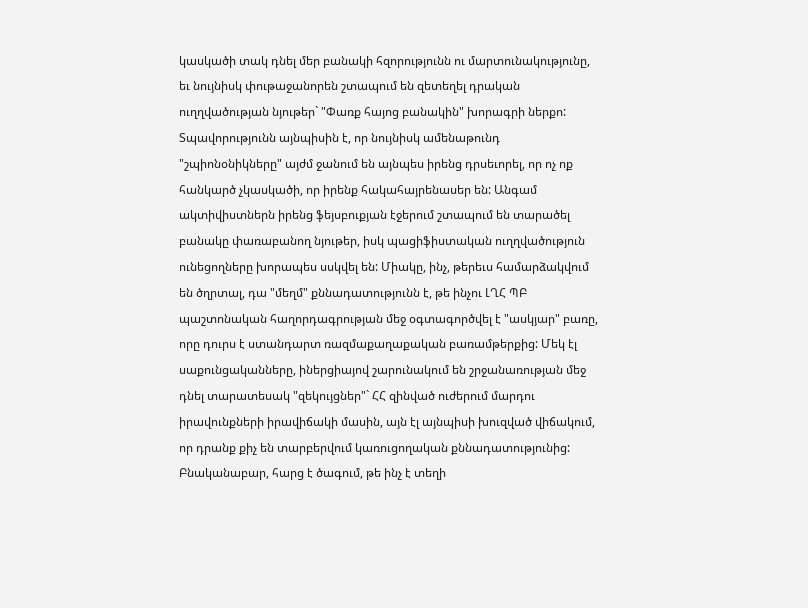կասկածի տակ դնել մեր բանակի հզորությունն ու մարտունակությունը, եւ նույնիսկ փութաջանորեն շտապում են զետեղել դրական ուղղվածության նյութեր` "Փառք հայոց բանակին" խորագրի ներքո: Տպավորությունն այնպիսին է, որ նույնիսկ ամենաթունդ "շպիոնօնիկները" այժմ ջանում են այնպես իրենց դրսեւորել, որ ոչ ոք հանկարծ չկասկածի, որ իրենք հակահայրենասեր են: Անգամ ակտիվիստներն իրենց ֆեյսբուքյան էջերում շտապում են տարածել բանակը փառաբանող նյութեր, իսկ պացիֆիստական ուղղվածություն ունեցողները խորապես սսկվել են: Միակը, ինչ, թերեւս համարձակվում են ծղրտալ, դա "մեղմ" քննադատությունն է, թե ինչու ԼՂՀ ՊԲ պաշտոնական հաղորդագրության մեջ օգտագործվել է "ասկյար" բառը, որը դուրս է ստանդարտ ռազմաքաղաքական բառամթերքից: Մեկ էլ սաքունցականները, իներցիայով շարունակում են շրջանառության մեջ դնել տարատեսակ "զեկույցներ"` ՀՀ զինված ուժերում մարդու իրավունքների իրավիճակի մասին, այն էլ այնպիսի խուզված վիճակում, որ դրանք քիչ են տարբերվում կառուցողական քննադատությունից:
Բնականաբար, հարց է ծագում, թե ինչ է տեղի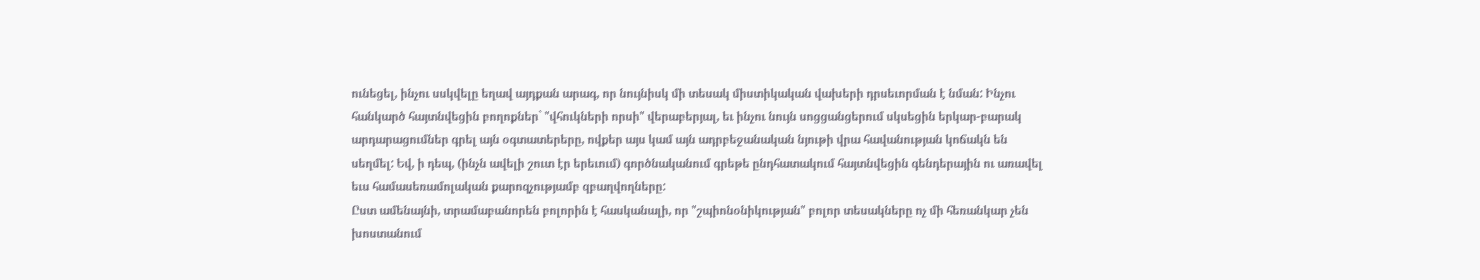ունեցել, ինչու սսկվելը եղավ այդքան արագ, որ նույնիսկ մի տեսակ միստիկական վախերի դրսեւորման է նման: Ինչու հանկարծ հայտնվեցին բողոքներ` "վհուկների որսի" վերաբերյալ, եւ ինչու նույն սոցցանցերում սկսեցին երկար-բարակ արդարացումներ գրել այն օգտատերերը, ովքեր այս կամ այն ադրբեջանական նյութի վրա հավանության կոճակն են սեղմել: Եվ, ի դեպ, (ինչն ավելի շուտ էր երեւում) գործնականում գրեթե ընդհատակում հայտնվեցին գենդերային ու առավել եւս համասեռամոլական քարոզչությամբ զբաղվողները:
Ըստ ամենայնի, տրամաբանորեն բոլորին է հասկանալի, որ "շպիոնօնիկության" բոլոր տեսակները ոչ մի հեռանկար չեն խոստանում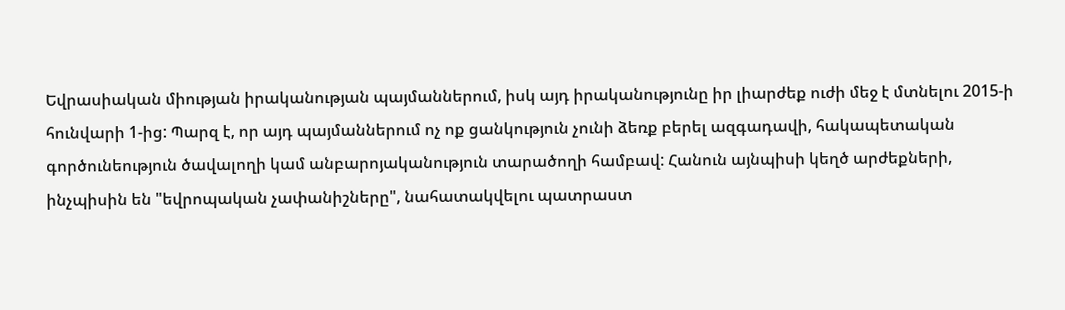Եվրասիական միության իրականության պայմաններում, իսկ այդ իրականությունը իր լիարժեք ուժի մեջ է մտնելու 2015-ի հունվարի 1-ից: Պարզ է, որ այդ պայմաններում ոչ ոք ցանկություն չունի ձեռք բերել ազգադավի, հակապետական գործունեություն ծավալողի կամ անբարոյականություն տարածողի համբավ: Հանուն այնպիսի կեղծ արժեքների, ինչպիսին են "եվրոպական չափանիշները", նահատակվելու պատրաստ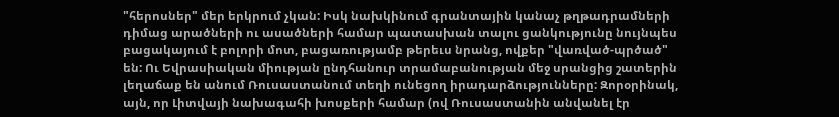"հերոսներ" մեր երկրում չկան: Իսկ նախկինում գրանտային կանաչ թղթադրամների դիմաց արածների ու ասածների համար պատասխան տալու ցանկությունը նույնպես բացակայում է բոլորի մոտ, բացառությամբ թերեւս նրանց, ովքեր "վառված-պրծած" են: Ու Եվրասիական միության ընդհանուր տրամաբանության մեջ սրանցից շատերին լեղաճաք են անում Ռուսաստանում տեղի ունեցող իրադարձությունները: Զորօրինակ, այն, որ Լիտվայի նախագահի խոսքերի համար (ով Ռուսաստանին անվանել էր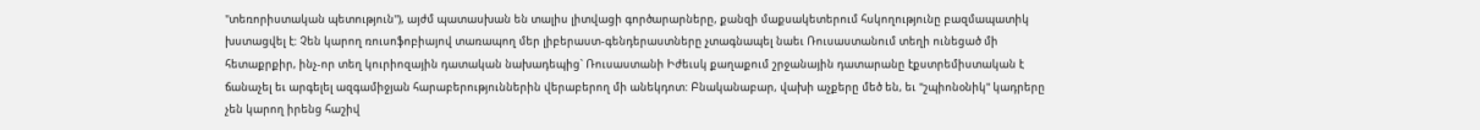"տեռորիստական պետություն"), այժմ պատասխան են տալիս լիտվացի գործարարները, քանզի մաքսակետերում հսկողությունը բազմապատիկ խստացվել է: Չեն կարող ռուսոֆոբիայով տառապող մեր լիբերաստ-գենդերաստները չտագնապել նաեւ Ռուսաստանում տեղի ունեցած մի հետաքրքիր, ինչ-որ տեղ կուրիոզային դատական նախադեպից` Ռուսաստանի Իժեւսկ քաղաքում շրջանային դատարանը էքստրեմիստական է ճանաչել եւ արգելել ազգամիջյան հարաբերություններին վերաբերող մի անեկդոտ: Բնականաբար, վախի աչքերը մեծ են, եւ "շպիոնօնիկ" կադրերը չեն կարող իրենց հաշիվ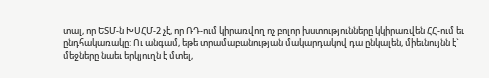տալ, որ ԵՏՄ-ն ԽՍՀՄ-2 չէ, որ ՌԴ-ում կիրառվող ոչ բոլոր խստությունները կկիրառվեն ՀՀ-ում եւ ընդհակառակը: Ու անգամ, եթե տրամաբանության մակարդակով դա ընկալեն, միեւնույնն է` մեջները նաեւ երկյուղն է մտել,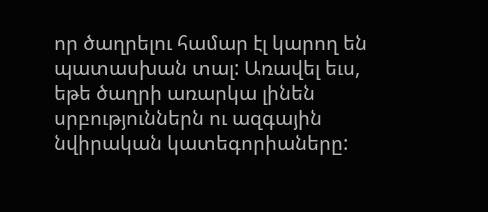որ ծաղրելու համար էլ կարող են պատասխան տալ: Առավել եւս, եթե ծաղրի առարկա լինեն սրբություններն ու ազգային նվիրական կատեգորիաները: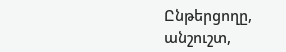Ընթերցողը, անշուշտ,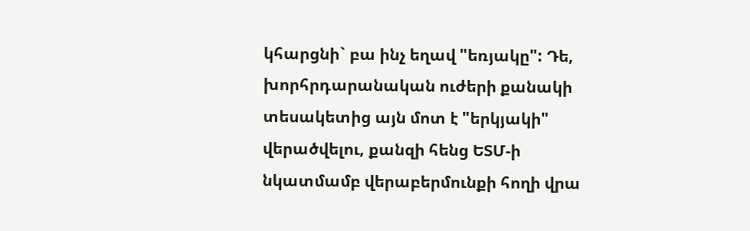կհարցնի` բա ինչ եղավ "եռյակը": Դե, խորհրդարանական ուժերի քանակի տեսակետից այն մոտ է "երկյակի" վերածվելու, քանզի հենց ԵՏՄ-ի նկատմամբ վերաբերմունքի հողի վրա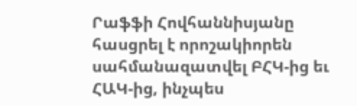Րաֆֆի Հովհաննիսյանը հասցրել է որոշակիորեն սահմանազատվել ԲՀԿ-ից եւ ՀԱԿ-ից, ինչպես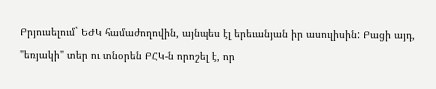Բրյուսելում` ԵԺԿ համաժողովին, այնպես էլ երեւանյան իր ասուլիսին: Բացի այդ, "եռյակի" տեր ու տնօրեն ԲՀԿ-ն որոշել է, որ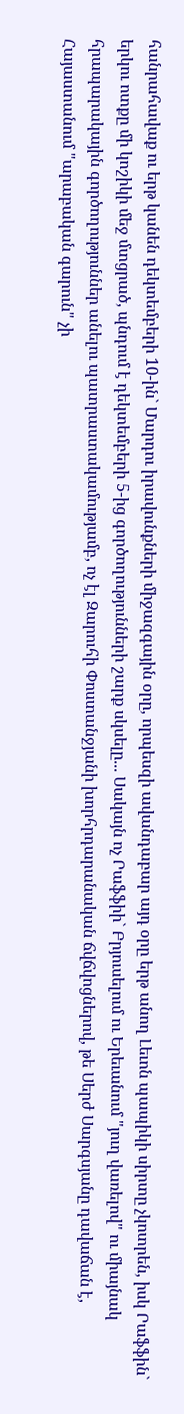հանրահավաք ու երթ կանեն դեկտեմբերի 10-ին` Մարդու իրավունքների միջազգային օրը, որպեսզի ավանդաբար այդ օրը երթ անող Լեւոն պապիկի սիրտը չկոտրեն, իսկ Րաֆֆին` երկու ոտքը մի կոշիկի մեջ մտցրած, պնդում է դեկտեմբերի 5-ից գործողությունների շարք սկսելը... Սակայն ոչ Րաֆֆիի` Բրյուսելում ու Երեւանում "յուղ վառելով" ու միայնակ հրապարակային գործողություններ անելու պատրաստակամությամբ, ոչ էլ Զարուհի Փոստանջյանի խորհրդարանական ճվճվոցներով, թե Սերժ Սարգսյանը դավաճան է, Հայաստանում "արաբական գարուն" չի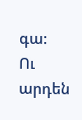գա:
Ու արդեն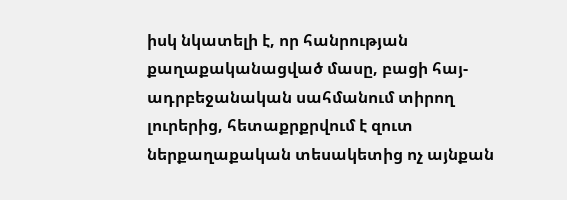իսկ նկատելի է, որ հանրության քաղաքականացված մասը, բացի հայ-ադրբեջանական սահմանում տիրող լուրերից, հետաքրքրվում է զուտ ներքաղաքական տեսակետից ոչ այնքան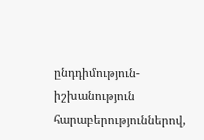ընդդիմություն-իշխանություն հարաբերություններով,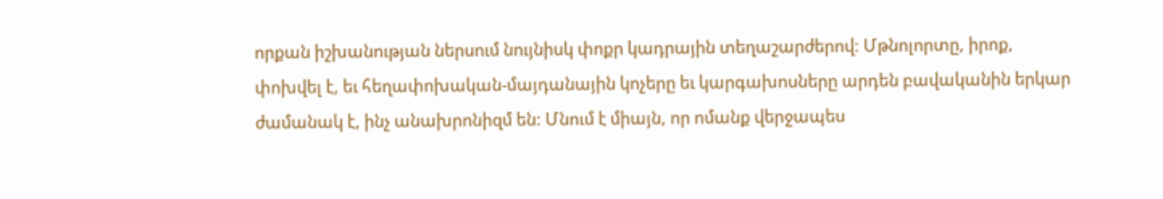որքան իշխանության ներսում նույնիսկ փոքր կադրային տեղաշարժերով: Մթնոլորտը, իրոք, փոխվել է, եւ հեղափոխական-մայդանային կոչերը եւ կարգախոսները արդեն բավականին երկար ժամանակ է, ինչ անախրոնիզմ են: Մնում է միայն, որ ոմանք վերջապես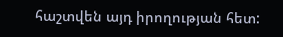հաշտվեն այդ իրողության հետ: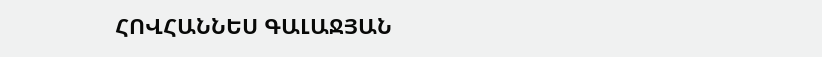ՀՈՎՀԱՆՆԵՍ ԳԱԼԱՋՅԱՆ